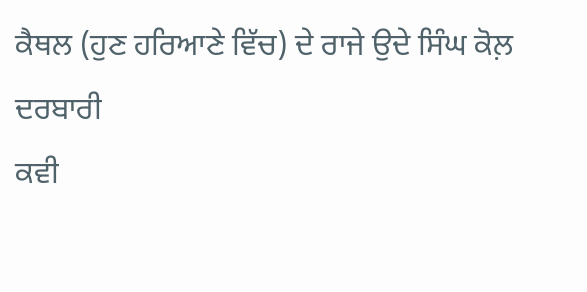ਕੈਥਲ (ਹੁਣ ਹਰਿਆਣੇ ਵਿੱਚ) ਦੇ ਰਾਜੇ ਉਦੇ ਸਿੰਘ ਕੋਲ਼ ਦਰਬਾਰੀ
ਕਵੀ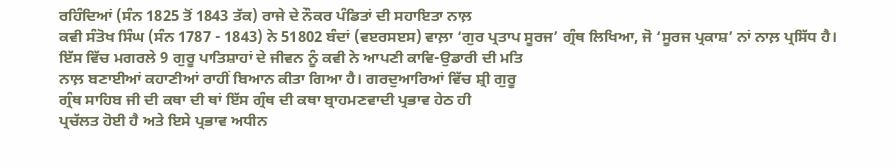ਰਹਿੰਦਿਆਂ (ਸੰਨ 1825 ਤੋਂ 1843 ਤੱਕ) ਰਾਜੇ ਦੇ ਨੌਕਰ ਪੰਡਿਤਾਂ ਦੀ ਸਹਾਇਤਾ ਨਾਲ਼
ਕਵੀ ਸੰਤੋਖ ਸਿੰਘ (ਸੰਨ 1787 - 1843) ਨੇ 51802 ਬੰਦਾਂ (ਵੲਰਸੲਸ) ਵਾਲ਼ਾ ‘ਗੁਰ ਪ੍ਰਤਾਪ ਸੂਰਜ’ ਗ੍ਰੰਥ ਲਿਖਿਆ, ਜੋ ‘ਸੂਰਜ ਪ੍ਰਕਾਸ਼’ ਨਾਂ ਨਾਲ਼ ਪ੍ਰਸਿੱਧ ਹੈ।
ਇੱਸ ਵਿੱਚ ਮਗਰਲੇ 9 ਗੁਰੂ ਪਾਤਿਸ਼ਾਹਾਂ ਦੇ ਜੀਵਨ ਨੂੰ ਕਵੀ ਨੇ ਆਪਣੀ ਕਾਵਿ-ਉਡਾਰੀ ਦੀ ਮਤਿ
ਨਾਲ਼ ਬਣਾਈਆਂ ਕਹਾਣੀਆਂ ਰਾਹੀਂ ਬਿਆਨ ਕੀਤਾ ਗਿਆ ਹੈ। ਗਰਦੁਆਰਿਆਂ ਵਿੱਚ ਸ਼੍ਰੀ ਗੁਰੂ
ਗ੍ਰੰਥ ਸਾਹਿਬ ਜੀ ਦੀ ਕਥਾ ਦੀ ਥਾਂ ਇੱਸ ਗ੍ਰੰਥ ਦੀ ਕਥਾ ਬ੍ਰਾਹਮਣਵਾਦੀ ਪ੍ਰਭਾਵ ਹੇਠ ਹੀ
ਪ੍ਰਚੱਲਤ ਹੋਈ ਹੈ ਅਤੇ ਇਸੇ ਪ੍ਰਭਾਵ ਅਧੀਨ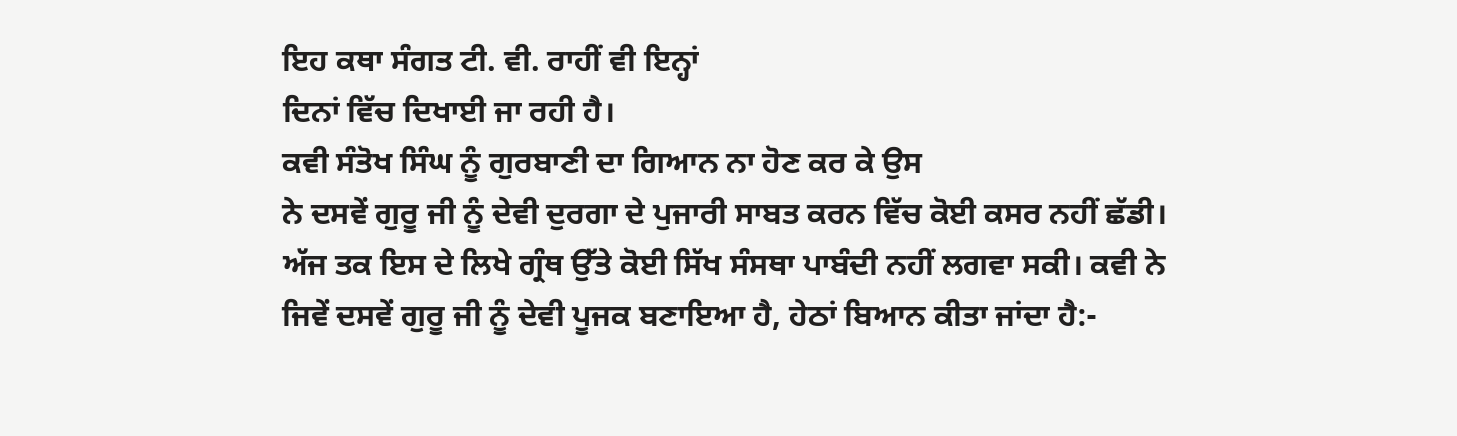ਇਹ ਕਥਾ ਸੰਗਤ ਟੀ. ਵੀ. ਰਾਹੀਂ ਵੀ ਇਨ੍ਹਾਂ
ਦਿਨਾਂ ਵਿੱਚ ਦਿਖਾਈ ਜਾ ਰਹੀ ਹੈ।
ਕਵੀ ਸੰਤੋਖ ਸਿੰਘ ਨੂੰ ਗੁਰਬਾਣੀ ਦਾ ਗਿਆਨ ਨਾ ਹੋਣ ਕਰ ਕੇ ਉਸ
ਨੇ ਦਸਵੇਂ ਗੁਰੂ ਜੀ ਨੂੰ ਦੇਵੀ ਦੁਰਗਾ ਦੇ ਪੁਜਾਰੀ ਸਾਬਤ ਕਰਨ ਵਿੱਚ ਕੋਈ ਕਸਰ ਨਹੀਂ ਛੱਡੀ।
ਅੱਜ ਤਕ ਇਸ ਦੇ ਲਿਖੇ ਗ੍ਰੰਥ ਉੱਤੇ ਕੋਈ ਸਿੱਖ ਸੰਸਥਾ ਪਾਬੰਦੀ ਨਹੀਂ ਲਗਵਾ ਸਕੀ। ਕਵੀ ਨੇ
ਜਿਵੇਂ ਦਸਵੇਂ ਗੁਰੂ ਜੀ ਨੂੰ ਦੇਵੀ ਪੂਜਕ ਬਣਾਇਆ ਹੈ, ਹੇਠਾਂ ਬਿਆਨ ਕੀਤਾ ਜਾਂਦਾ ਹੈ:-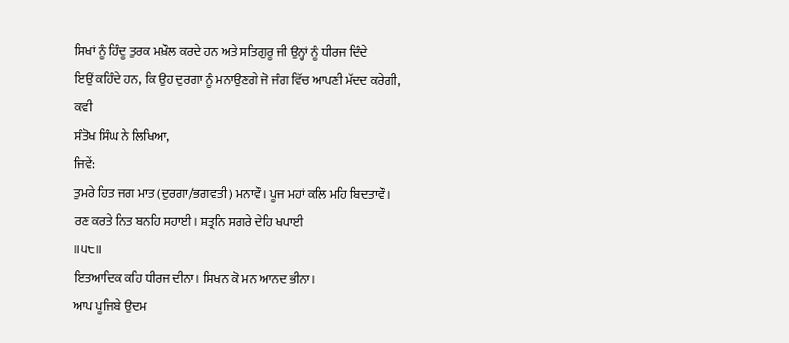ਸਿਖਾਂ ਨੂੰ ਹਿੰਦੂ ਤੁਰਕ ਮਖ਼ੌਲ ਕਰਦੇ ਹਨ ਅਤੇ ਸਤਿਗੁਰੂ ਜੀ ਉਨ੍ਹਾਂ ਨੂੰ ਧੀਰਜ ਦਿੰਦੇ
ਇਉਂ ਕਹਿੰਦੇ ਹਨ, ਕਿ ਉਹ ਦੁਰਗਾ ਨੂੰ ਮਨਾਉਣਗੇ ਜੋ ਜੰਗ ਵਿੱਚ ਆਪਣੀ ਮੱਦਦ ਕਰੇਗੀ, ਕਵੀ
ਸੰਤੋਖ ਸਿੰਘ ਨੇ ਲਿਖਿਆ,
ਜਿਵੇਂ:
ਤੁਮਰੇ ਹਿਤ ਜਗ ਮਾਤ (ਦੁਰਗਾ/ਭਗਵਤੀ) ਮਨਾਵੌ। ਪੂਜ ਮਹਾਂ ਕਲਿ ਮਹਿ ਬਿਦਤਾਵੌ।
ਰਣ ਕਰਤੇ ਨਿਤ ਬਨਹਿ ਸਹਾਈ। ਸ਼ਤ੍ਰਨਿ ਸਗਰੇ ਦੇਹਿ ਖਪਾਈ
॥੫੮॥
ਇਤਆਦਿਕ ਕਹਿ ਧੀਰਜ ਦੀਨਾ। ਸਿਖਨ ਕੋ ਮਨ ਆਨਦ ਭੀਨਾ।
ਆਪ ਪੂਜਿਬੇ ਉਦਮ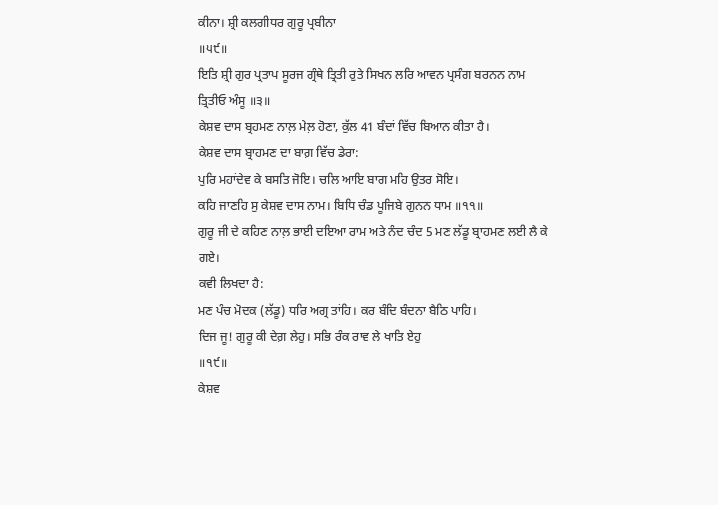ਕੀਨਾ। ਸ਼੍ਰੀ ਕਲਗੀਧਰ ਗੁਰੂ ਪ੍ਰਬੀਨਾ
॥੫੯॥
ਇਤਿ ਸ਼੍ਰੀ ਗੁਰ ਪ੍ਰਤਾਪ ਸੂਰਜ ਗ੍ਰੰਥੇ ਤ੍ਰਿਤੀ ਰੁਤੇ ਸਿਖਨ ਲਰਿ ਆਵਨ ਪ੍ਰਸੰਗ ਬਰਨਨ ਨਾਮ
ਤ੍ਰਿਤੀਓ ਅੰਸੂ ॥੩॥
ਕੇਸ਼ਵ ਦਾਸ ਬ੍ਰਹਮਣ ਨਾਲ਼ ਮੇਲ਼ ਹੋਣਾ, ਕੁੱਲ 41 ਬੰਦਾਂ ਵਿੱਚ ਬਿਆਨ ਕੀਤਾ ਹੈ।
ਕੇਸ਼ਵ ਦਾਸ ਬ੍ਰਾਹਮਣ ਦਾ ਬਾਗ਼ ਵਿੱਚ ਡੇਰਾ:
ਪੁਰਿ ਮਹਾਂਦੇਵ ਕੇ ਬਸਤਿ ਜੋਇ। ਚਲਿ ਆਇ ਬਾਗ ਮਹਿ ਉਤਰ ਸੋਇ।
ਕਹਿ ਜਾਣਹਿ ਸੁ ਕੇਸ਼ਵ ਦਾਸ ਨਾਮ। ਬਿਧਿ ਚੰਡ ਪੂਜਿਬੇ ਗੁਨਨ ਧਾਮ ॥੧੧॥
ਗੁਰੂ ਜੀ ਦੇ ਕਹਿਣ ਨਾਲ਼ ਭਾਈ ਦਇਆ ਰਾਮ ਅਤੇ ਨੰਦ ਚੰਦ 5 ਮਣ ਲੱਡੂ ਬ੍ਰਾਹਮਣ ਲਈ ਲੈ ਕੇ
ਗਏ।
ਕਵੀ ਲਿਖਦਾ ਹੈ:
ਮਣ ਪੰਚ ਮੋਦਕ (ਲੱਡੂ) ਧਰਿ ਅਗ੍ਰ ਤਾਂਹਿ। ਕਰ ਬੰਦਿ ਬੰਦਨਾ ਬੈਠਿ ਪਾਹਿ।
ਦਿਜ ਜੂ! ਗੁਰੂ ਕੀ ਦੇਗ਼ ਲੇਹੁ। ਸਭਿ ਰੰਕ ਰਾਵ ਲੇ ਖਾਤਿ ਏਹੁ
॥੧੯॥
ਕੇਸ਼ਵ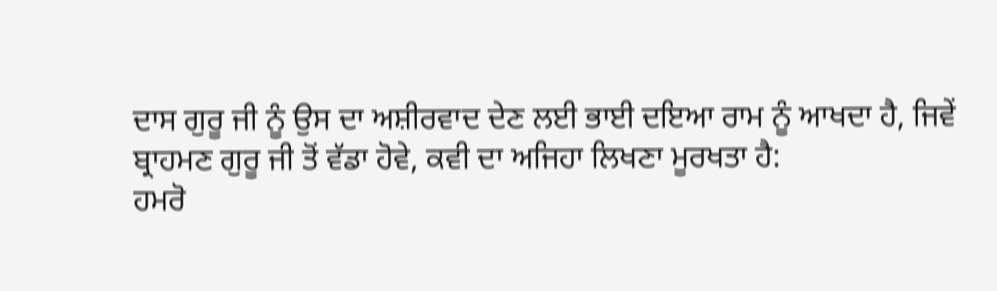ਦਾਸ ਗੁਰੂ ਜੀ ਨੂੰ ਉਸ ਦਾ ਅਸ਼ੀਰਵਾਦ ਦੇਣ ਲਈ ਭਾਈ ਦਇਆ ਰਾਮ ਨੂੰ ਆਖਦਾ ਹੈ, ਜਿਵੇਂ
ਬ੍ਰਾਹਮਣ ਗੁਰੂ ਜੀ ਤੋਂ ਵੱਡਾ ਹੋਵੇ, ਕਵੀ ਦਾ ਅਜਿਹਾ ਲਿਖਣਾ ਮੂਰਖਤਾ ਹੈ:
ਹਮਰੋ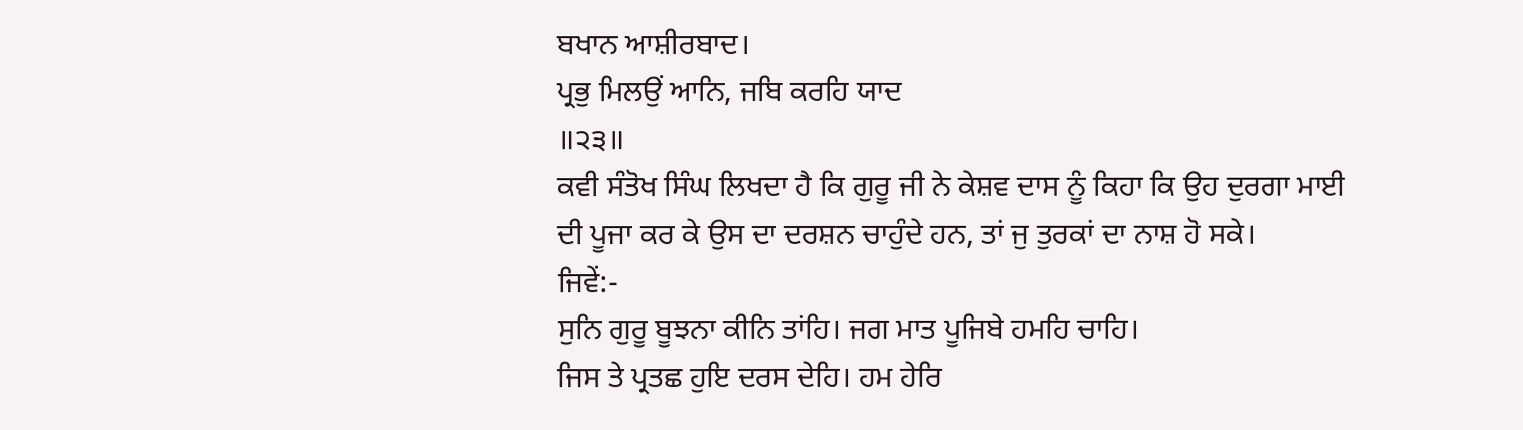ਬਖਾਨ ਆਸ਼ੀਰਬਾਦ।
ਪ੍ਰਭੁ ਮਿਲਉਂ ਆਨਿ, ਜਬਿ ਕਰਹਿ ਯਾਦ
॥੨੩॥
ਕਵੀ ਸੰਤੋਖ ਸਿੰਘ ਲਿਖਦਾ ਹੈ ਕਿ ਗੁਰੂ ਜੀ ਨੇ ਕੇਸ਼ਵ ਦਾਸ ਨੂੰ ਕਿਹਾ ਕਿ ਉਹ ਦੁਰਗਾ ਮਾਈ
ਦੀ ਪੂਜਾ ਕਰ ਕੇ ਉਸ ਦਾ ਦਰਸ਼ਨ ਚਾਹੁੰਦੇ ਹਨ, ਤਾਂ ਜੁ ਤੁਰਕਾਂ ਦਾ ਨਾਸ਼ ਹੋ ਸਕੇ।
ਜਿਵੇਂ:-
ਸੁਨਿ ਗੁਰੂ ਬੂਝਨਾ ਕੀਨਿ ਤਾਂਹਿ। ਜਗ ਮਾਤ ਪੂਜਿਬੇ ਹਮਹਿ ਚਾਹਿ।
ਜਿਸ ਤੇ ਪ੍ਰਤਛ ਹੁਇ ਦਰਸ ਦੇਹਿ। ਹਮ ਹੇਰਿ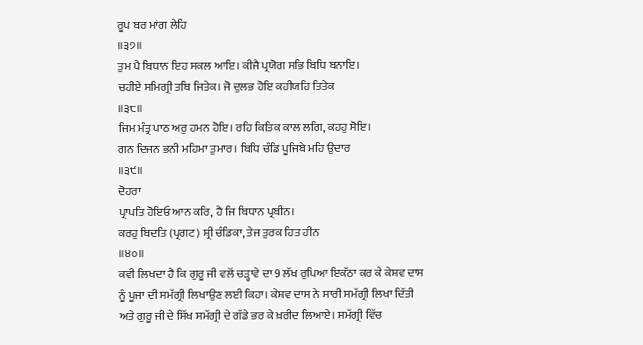ਰੂਪ ਬਰ ਮਾਂਗ ਲੇਹਿ
॥੩੭॥
ਤੁਮ ਪੈ ਬਿਧਾਨ ਇਹ ਸਕਲ ਆਇ। ਕੀਜੈ ਪ੍ਰਯੋਗ ਸਭਿ ਬਿਧਿ ਬਨਾਇ।
ਚਹੀਏ ਸਮਿਗ੍ਰੀ ਤਬਿ ਜਿਤੇਕ। ਜੋ ਦੁਲਭ ਹੋਇ ਕਹੀਯਹਿ ਤਿਤੇਕ
॥੩੮॥
ਜਿਮ ਮੰਤ੍ਰ ਪਾਠ ਅਰੁ ਹਮਨ ਹੋਇ। ਰਹਿ ਕਿਤਿਕ ਕਾਲ ਲਗਿ, ਕਹਹੁ ਸੋਇ।
ਗਨ ਦਿਜਨ ਭਨੀ ਮਹਿਮਾ ਤੁਮਾਰ। ਬਿਧਿ ਚੰਡਿ ਪੂਜਿਬੇ ਮਹਿ ਉਦਾਰ
॥੩੯॥
ਦੋਹਰਾ
ਪ੍ਰਾਪਤਿ ਹੋਇਓ ਆਨ ਕਰਿ, ਹੈ ਜਿ ਬਿਧਾਨ ਪ੍ਰਬੀਨ।
ਕਰਹੁ ਬਿਦਤਿ (ਪ੍ਰਗਟ) ਸ਼੍ਰੀ ਚੰਡਿਕਾ, ਤੇਜ ਤੁਰਕ ਹਿਤ ਹੀਨ
॥੪੦॥
ਕਵੀ ਲਿਖਦਾ ਹੈ ਕਿ ਗੁਰੂ ਜੀ ਵਲੋਂ ਚੜ੍ਹਾਵੇ ਦਾ 9 ਲੱਖ ਰੁਪਿਆ ਇਕੱਠਾ ਕਰ ਕੇ ਕੇਸ਼ਵ ਦਾਸ
ਨੂੰ ਪੂਜਾ ਦੀ ਸਮੱਗ੍ਰੀ ਲਿਖਾਉਣ ਲਈ ਕਿਹਾ। ਕੇਸ਼ਵ ਦਾਸ ਨੇ ਸਾਰੀ ਸਮੱਗ੍ਰੀ ਲਿਖਾ ਦਿੱਤੀ
ਅਤੇ ਗੁਰੂ ਜੀ ਦੇ ਸਿੱਖ ਸਮੱਗ੍ਰੀ ਦੇ ਗੱਡੇ ਭਰ ਕੇ ਖ਼ਰੀਦ ਲਿਆਏ। ਸਮੱਗ੍ਰੀ ਵਿੱਚ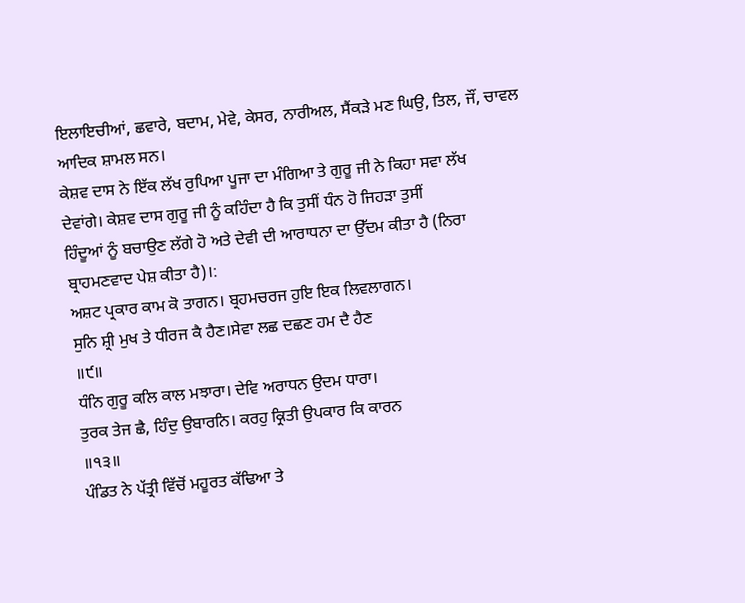ਇਲਾਇਚੀਆਂ, ਛਵਾਰੇ, ਬਦਾਮ, ਮੇਵੇ, ਕੇਸਰ, ਨਾਰੀਅਲ, ਸੈਂਕੜੇ ਮਣ ਘਿਉ, ਤਿਲ, ਜੌਂ, ਚਾਵਲ
ਆਦਿਕ ਸ਼ਾਮਲ ਸਨ।
ਕੇਸ਼ਵ ਦਾਸ ਨੇ ਇੱਕ ਲੱਖ ਰੁਪਿਆ ਪੂਜਾ ਦਾ ਮੰਗਿਆ ਤੇ ਗੁਰੂ ਜੀ ਨੇ ਕਿਹਾ ਸਵਾ ਲੱਖ
ਦੇਵਾਂਗੇ। ਕੇਸ਼ਵ ਦਾਸ ਗੁਰੂ ਜੀ ਨੂੰ ਕਹਿੰਦਾ ਹੈ ਕਿ ਤੁਸੀਂ ਧੰਨ ਹੋ ਜਿਹੜਾ ਤੁਸੀਂ
ਹਿੰਦੂਆਂ ਨੂੰ ਬਚਾਉਣ ਲੱਗੇ ਹੋ ਅਤੇ ਦੇਵੀ ਦੀ ਆਰਾਧਨਾ ਦਾ ਉੱਦਮ ਕੀਤਾ ਹੈ (ਨਿਰਾ
ਬ੍ਰਾਹਮਣਵਾਦ ਪੇਸ਼ ਕੀਤਾ ਹੈ)।:
ਅਸ਼ਟ ਪ੍ਰਕਾਰ ਕਾਮ ਕੋ ਤਾਗਨ। ਬ੍ਰਹਮਚਰਜ ਹੁਇ ਇਕ ਲਿਵਲਾਗਨ।
ਸੁਨਿ ਸ਼੍ਰੀ ਮੁਖ ਤੇ ਧੀਰਜ ਕੈ ਹੈਣ।ਸੇਵਾ ਲਛ ਦਛਣ ਹਮ ਦੈ ਹੈਣ
॥੯॥
ਧੰਨਿ ਗੁਰੂ ਕਲਿ ਕਾਲ ਮਝਾਰਾ। ਦੇਵਿ ਅਰਾਧਨ ਉਦਮ ਧਾਰਾ।
ਤੁਰਕ ਤੇਜ ਛੈ, ਹਿੰਦੁ ਉਬਾਰਨਿ। ਕਰਹੁ ਕ੍ਰਿਤੀ ਉਪਕਾਰ ਕਿ ਕਾਰਨ
॥੧੩॥
ਪੰਡਿਤ ਨੇ ਪੱਤ੍ਰੀ ਵਿੱਚੋਂ ਮਹੂਰਤ ਕੱਢਿਆ ਤੇ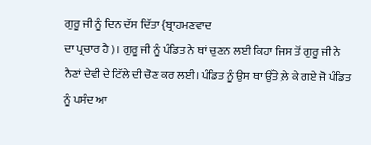ਗੁਰੂ ਜੀ ਨੂੰ ਦਿਨ ਦੱਸ ਦਿੱਤਾ {ਬ੍ਰਾਹਮਣਵਾਦ
ਦਾ ਪ੍ਰਚਾਰ ਹੈ)। ਗੁਰੂ ਜੀ ਨੂੰ ਪੰਡਿਤ ਨੇ ਥਾਂ ਚੁਣਨ ਲਈ ਕਿਹਾ ਜਿਸ ਤੋਂ ਗੁਰੂ ਜੀ ਨੇ
ਨੈਣਾਂ ਦੇਵੀ ਦੇ ਟਿੱਲੇ ਦੀ ਚੋਣ ਕਰ ਲਈ। ਪੰਡਿਤ ਨੂੰ ਉਸ ਥਾ ਉੱਤੇ ਲ਼ੇ ਕੇ ਗਏ ਜੋ ਪੰਡਿਤ
ਨੂੰ ਪਸੰਦ ਆ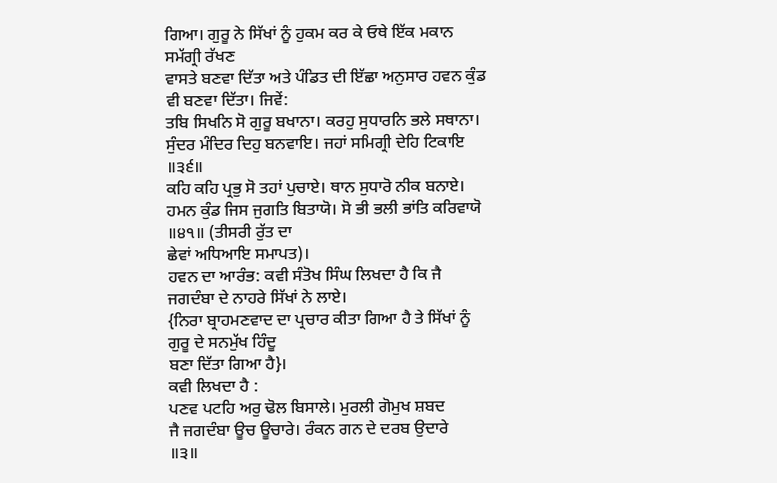ਗਿਆ। ਗੁਰੂ ਨੇ ਸਿੱਖਾਂ ਨੂੰ ਹੁਕਮ ਕਰ ਕੇ ਓਥੇ ਇੱਕ ਮਕਾਨ ਸਮੱਗ੍ਰੀ ਰੱਖਣ
ਵਾਸਤੇ ਬਣਵਾ ਦਿੱਤਾ ਅਤੇ ਪੰਡਿਤ ਦੀ ਇੱਛਾ ਅਨੁਸਾਰ ਹਵਨ ਕੁੰਡ ਵੀ ਬਣਵਾ ਦਿੱਤਾ। ਜਿਵੇਂ:
ਤਬਿ ਸਿਖਨਿ ਸੋ ਗੁਰੂ ਬਖਾਨਾ। ਕਰਹੁ ਸੁਧਾਰਨਿ ਭਲੇ ਸਥਾਨਾ।
ਸੁੰਦਰ ਮੰਦਿਰ ਦਿਹੁ ਬਨਵਾਇ। ਜਹਾਂ ਸਮਿਗ੍ਰੀ ਦੇਹਿ ਟਿਕਾਇ
॥੩੬॥
ਕਹਿ ਕਹਿ ਪ੍ਰਭੁ ਸੋ ਤਹਾਂ ਪੁਚਾਏ। ਥਾਨ ਸੁਧਾਰੋ ਨੀਕ ਬਨਾਏ।
ਹਮਨ ਕੁੰਡ ਜਿਸ ਜੁਗਤਿ ਬਿਤਾਯੋ। ਸੋ ਭੀ ਭਲੀ ਭਾਂਤਿ ਕਰਿਵਾਯੋ
॥੪੧॥ (ਤੀਸਰੀ ਰੁੱਤ ਦਾ
ਛੇਵਾਂ ਅਧਿਆਇ ਸਮਾਪਤ)।
ਹਵਨ ਦਾ ਆਰੰਭ: ਕਵੀ ਸੰਤੋਖ ਸਿੰਘ ਲਿਖਦਾ ਹੈ ਕਿ ਜੈ ਜਗਦੰਬਾ ਦੇ ਨਾਹਰੇ ਸਿੱਖਾਂ ਨੇ ਲਾਏ।
{ਨਿਰਾ ਬ੍ਰਾਹਮਣਵਾਦ ਦਾ ਪ੍ਰਚਾਰ ਕੀਤਾ ਗਿਆ ਹੈ ਤੇ ਸਿੱਖਾਂ ਨੂੰ ਗੁਰੂ ਦੇ ਸਨਮੁੱਖ ਹਿੰਦੂ
ਬਣਾ ਦਿੱਤਾ ਗਿਆ ਹੈ}।
ਕਵੀ ਲਿਖਦਾ ਹੈ :
ਪਣਵ ਪਟਹਿ ਅਰੁ ਢੋਲ ਬਿਸਾਲੇ। ਮੁਰਲੀ ਗੋਮੁਖ ਸ਼ਬਦ
ਜੈ ਜਗਦੰਬਾ ਊਚ ਊਚਾਰੇ। ਰੰਕਨ ਗਨ ਦੇ ਦਰਬ ਉਦਾਰੇ
॥੩॥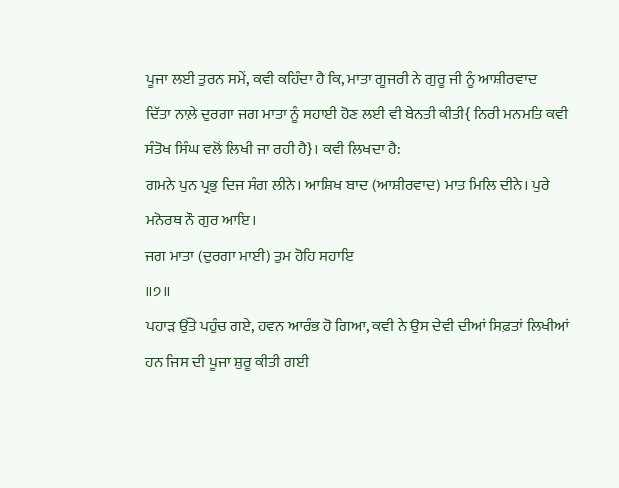ਪੂਜਾ ਲਈ ਤੁਰਨ ਸਮੇਂ, ਕਵੀ ਕਹਿੰਦਾ ਹੈ ਕਿ, ਮਾਤਾ ਗੂਜਰੀ ਨੇ ਗੁਰੂ ਜੀ ਨੂੰ ਆਸ਼ੀਰਵਾਦ
ਦਿੱਤਾ ਨਾਲ਼ੇ ਦੁਰਗਾ ਜਗ ਮਾਤਾ ਨੂੰ ਸਹਾਈ ਹੋਣ ਲਈ ਵੀ ਬੇਨਤੀ ਕੀਤੀ{ ਨਿਰੀ ਮਨਮਤਿ ਕਵੀ
ਸੰਤੋਖ ਸਿੰਘ ਵਲੋਂ ਲਿਖੀ ਜਾ ਰਹੀ ਹੈ}। ਕਵੀ ਲਿਖਦਾ ਹੈ:
ਗਮਨੇ ਪੁਨ ਪ੍ਰਭੁ ਦਿਜ ਸੰਗ ਲੀਨੇ। ਆਸ਼ਿਖ ਬਾਦ (ਆਸ਼ੀਰਵਾਦ) ਮਾਤ ਮਿਲਿ ਦੀਨੇ। ਪੁਰੇ
ਮਨੋਰਥ ਨੌ ਗੁਰ ਆਇ।
ਜਗ ਮਾਤਾ (ਦੁਰਗਾ ਮਾਈ) ਤੁਮ ਹੋਹਿ ਸਹਾਇ
॥੭॥
ਪਹਾੜ ਉੱਤੇ ਪਹੁੰਚ ਗਏ, ਹਵਨ ਆਰੰਭ ਹੋ ਗਿਆ, ਕਵੀ ਨੇ ਉਸ ਦੇਵੀ ਦੀਆਂ ਸਿਫ਼ਤਾਂ ਲਿਖੀਆਂ
ਹਨ ਜਿਸ ਦੀ ਪੂਜਾ ਸ਼ੁਰੂ ਕੀਤੀ ਗਈ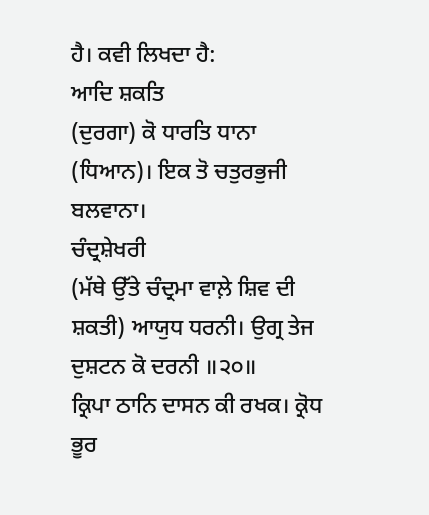ਹੈ। ਕਵੀ ਲਿਖਦਾ ਹੈ:
ਆਦਿ ਸ਼ਕਤਿ
(ਦੁਰਗਾ) ਕੋ ਧਾਰਤਿ ਧਾਨਾ
(ਧਿਆਨ)। ਇਕ ਤੋ ਚਤੁਰਭੁਜੀ ਬਲਵਾਨਾ।
ਚੰਦ੍ਰਸ਼ੇਖਰੀ
(ਮੱਥੇ ਉੱਤੇ ਚੰਦ੍ਰਮਾ ਵਾਲ਼ੇ ਸ਼ਿਵ ਦੀ ਸ਼ਕਤੀ) ਆਯੁਧ ਧਰਨੀ। ਉਗ੍ਰ ਤੇਜ ਦੁਸ਼ਟਨ ਕੋ ਦਰਨੀ ॥੨੦॥
ਕ੍ਰਿਪਾ ਠਾਨਿ ਦਾਸਨ ਕੀ ਰਖਕ। ਕ੍ਰੋਧ ਭੂਰ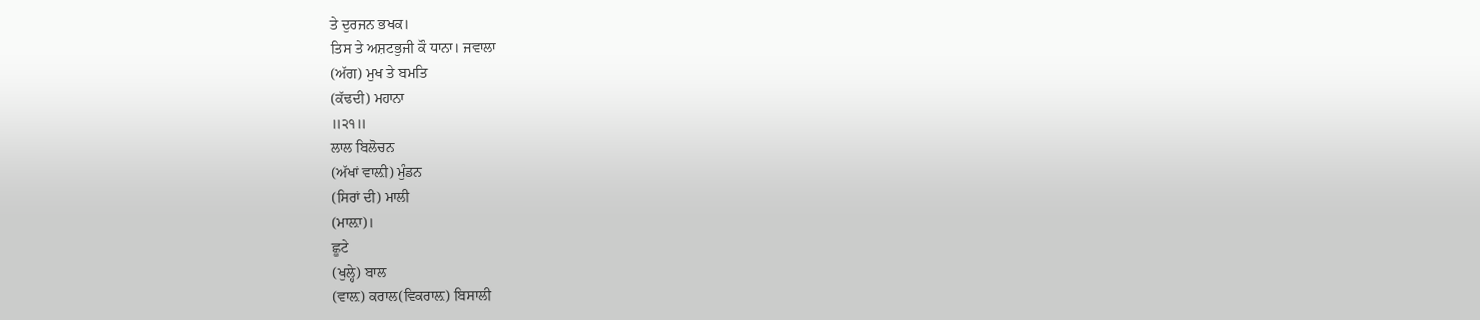ਤੇ ਦੁਰਜਨ ਭਖਕ।
ਤਿਸ ਤੇ ਅਸ਼ਟਭੁਜੀ ਕੌ ਧਾਨਾ। ਜਵਾਲਾ
(ਅੱਗ) ਮੁਖ ਤੇ ਬਮਤਿ
(ਕੱਢਦੀ) ਮਹਾਨਾ
॥੨੧॥
ਲਾਲ ਬਿਲੋਚਨ
(ਅੱਖਾਂ ਵਾਲ਼ੀ) ਮੁੰਡਨ
(ਸਿਰਾਂ ਦੀ) ਮਾਲੀ
(ਮਾਲ਼ਾ)।
ਛੂਟੇ
(ਖੁਲ੍ਹੇ) ਬਾਲ
(ਵਾਲ਼) ਕਰਾਲ(ਵਿਕਰਾਲ਼) ਬਿਸਾਲੀ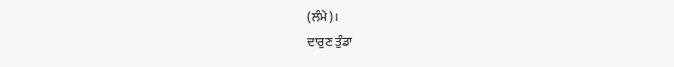(ਲੰਮੇ)।
ਦਾਰੁਣ ਤੁੰਡਾ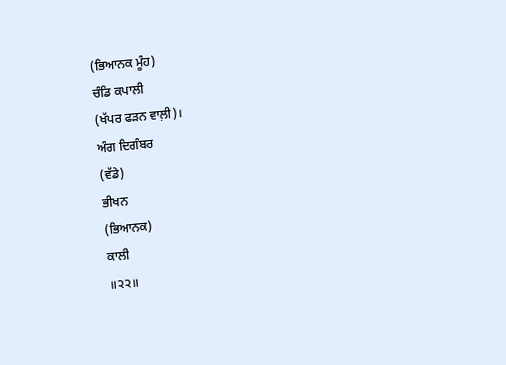(ਭਿਆਨਕ ਮੂੰਹ)
ਚੰਡਿ ਕਪਾਲੀ
(ਖੱਪਰ ਫੜਨ ਵਾਲ਼ੀ)।
ਅੰਗ ਦਿਗੰਬਰ
(ਵੱਡੇ)
ਭੀਖਨ
(ਭਿਆਨਕ)
ਕਾਲੀ
॥੨੨॥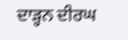ਦਾੜ੍ਹਨ ਦੀਰਘ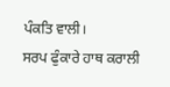ਪੰਕਤਿ ਵਾਲੀ।
ਸਰਪ ਫੁੰਕਾਰੇ ਹਾਥ ਕਰਾਲੀ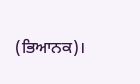(ਭਿਆਨਕ)।